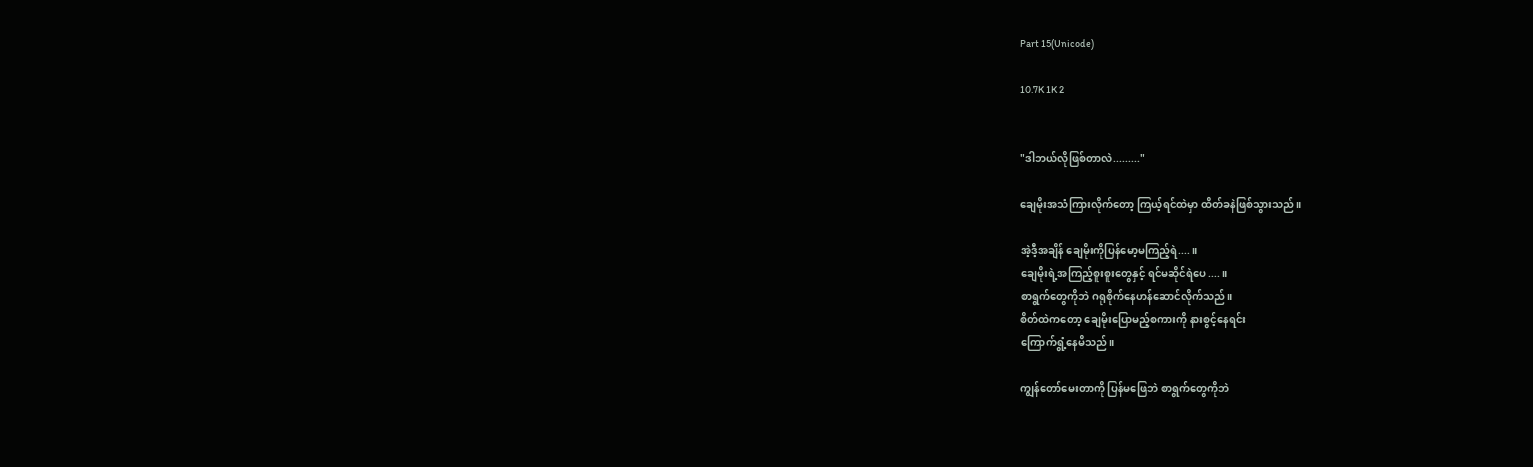Part 15(Unicode)

10.7K 1K 2


"ဒါဘယ်လိုဖြစ်တာလဲ........."

ချေမိုးအသံကြားလိုက်တော့ ကြယ့်ရင်ထဲမှာ ထိတ်ခနဲဖြစ်သွားသည်။

အဲ့ဒီ့အချိန် ချေမိုးကိုပြန်မော့မကြည့်ရဲ....။
ချေမိုးရဲ့အကြည့်စူးစူးတွေနှင့် ရင်မဆိုင်ရဲပေ....။
စာရွက်တွေကိုဘဲ ဂရုစိုက်နေဟန်ဆောင်လိုက်သည်။
စိတ်ထဲကတော့ ချေမိုးပြောမည့်စကားကို နားစွင့်နေရင်း
ကြောက်ရွံ့နေမိသည်။

ကျွန်တော်မေးတာကို ပြန်မဖြေဘဲ စာရွက်တွေကိုဘဲ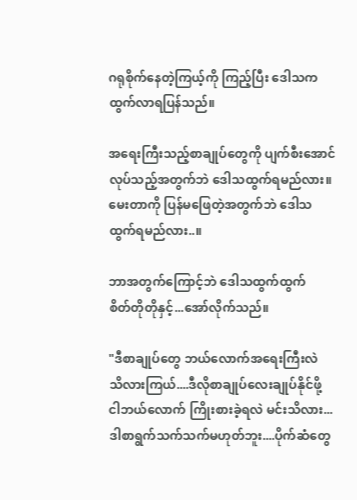ဂရုစိုက်နေတဲ့ကြယ့်ကို ကြည့်ပြီး ဒေါသကထွက်လာရပြန်သည်။

အရေးကြီးသည့်စာချုပ်တွေကို ပျက်စီးအောင်လုပ်သည့်အတွက်ဘဲ ဒေါသထွက်ရမည်လား။
မေးတာကို ပြန်မဖြေတဲ့အတွက်ဘဲ ဒေါသထွက်ရမည်လား..။

ဘာအတွက်ကြောင့်ဘဲ ဒေါသထွက်ထွက်
စိတ်တိုတိုနှင့်...အော်လိုက်သည်။

"ဒီစာချုပ်တွေ ဘယ်လောက်အရေးကြီးလဲ
သိလားကြယ်....ဒီလိုစာချုပ်လေးချုပ်နိုင်ဖို့
ငါဘယ်လောက် ကြိုးစားခဲ့ရလဲ မင်းသိလား...
ဒါစာရွက်သက်သက်မဟုတ်ဘူး....ပိုက်ဆံတွေ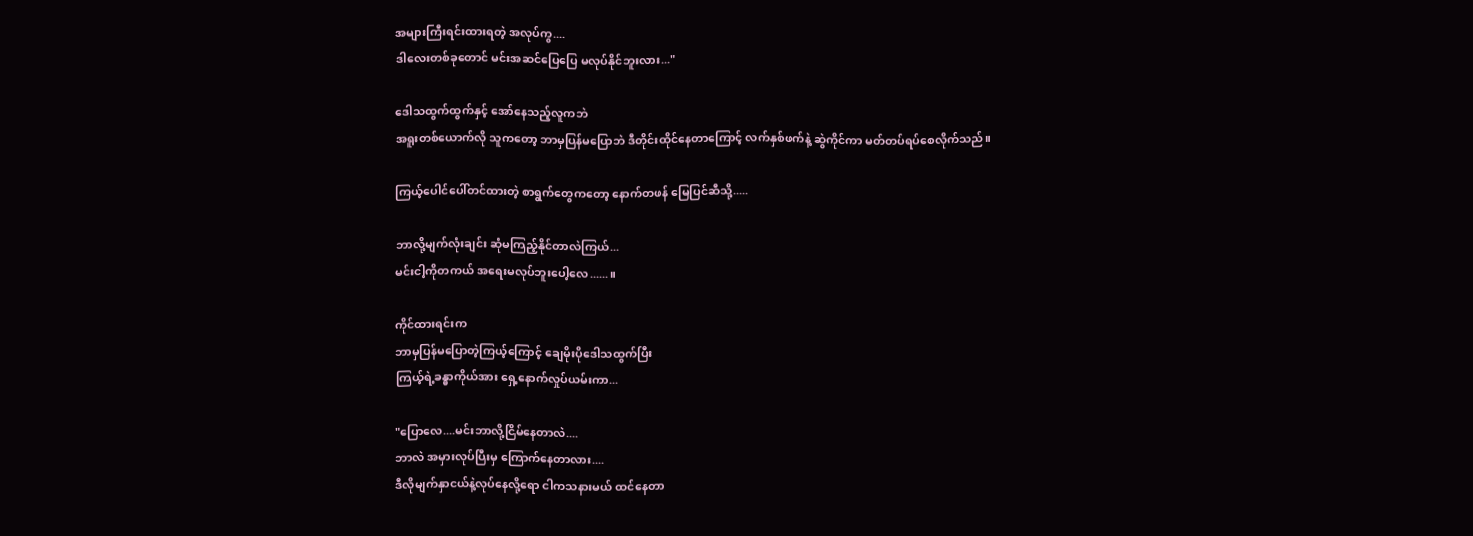အများကြီးရင်းထားရတဲ့ အလုပ်ကွ....
ဒါလေးတစ်ခုတောင် မင်းအဆင်ပြေပြေ မလုပ်နိုင်ဘူးလား..."

ဒေါသထွက်ထွက်နှင့် အော်နေသည့်လူကဘဲ
အရူးတစ်ယောက်လို သူကတော့ ဘာမှပြန်မပြောဘဲ ဒီတိုင်းထိုင်နေတာကြောင့် လက်နှစ်ဖက်နဲ့ ဆွဲကိုင်ကာ မတ်တပ်ရပ်စေလိုက်သည်။

ကြယ့်ပေါင်ပေါ်တင်ထားတဲ့ စာရွက်တွေကတော့ နောက်တဖန် မြေပြင်ဆီသို့.....

ဘာလို့မျက်လုံးချင်း ဆုံမကြည့်နိုင်တာလဲကြယ်...
မင်းငါ့ကိုတကယ် အရေးမလုပ်ဘူးပေါ့လေ......။

ကိုင်ထားရင်းက
ဘာမှပြန်မပြောတဲ့ကြယ့်ကြောင့် ချေမိုးပိုဒေါသထွက်ပြီး
ကြယ့်ရဲ့ခန္ဓာကိုယ်အား ရှေ့နောက်လှုပ်ယမ်းကာ...

"ပြောလေ....မင်းဘာလို့ငြိမ်နေတာလဲ....
ဘာလဲ အမှားလုပ်ပြီးမှ ကြောက်နေတာလား....
ဒီလိုမျက်နှာငယ်နဲ့လုပ်နေလို့ရော ငါကသနားမယ် ထင်နေတာ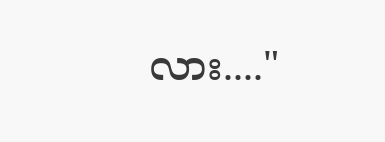လား...."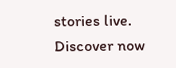stories live. Discover now